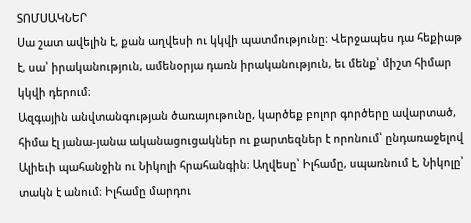ՏՈՄՍԱԿՆԵՐ
Սա շատ ավելին է, քան աղվեսի ու կկվի պատմությունը։ Վերջապես դա հեքիաթ է, սա՝ իրականություն, ամենօրյա դառն իրականություն, եւ մենք՝ միշտ հիմար կկվի դերում։
Ազգային անվտանգության ծառայութունը, կարծեք բոլոր գործերը ավարտած, հիմա էլ յանա-յանա ականացուցակներ ու քարտեզներ է որոնում՝ ընդառաջելով Ալիեւի պահանջին ու Նիկոլի հրահանգին։ Աղվեսը՝ Իլհամը, սպառնում է, Նիկոլը՝ տակն է անում։ Իլհամը մարդու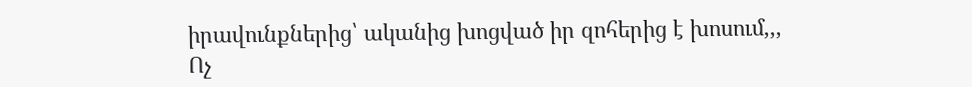իրավունքներից՝ ականից խոցված իր զոհերից է խոսում,,,
Ոչ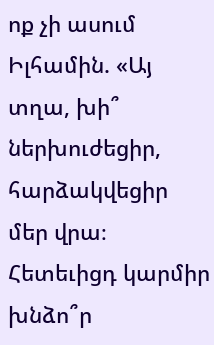ոք չի ասում Իլհամին. «Այ տղա, խի՞ ներխուժեցիր, հարձակվեցիր մեր վրա։ Հետեւիցդ կարմիր խնձո՞ր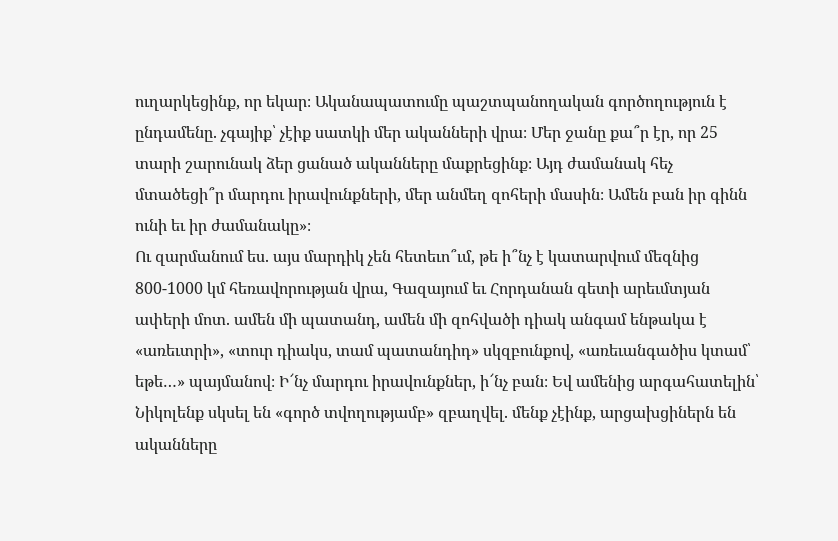ուղարկեցինք, որ եկար։ Ականապատումը պաշտպանողական գործողություն է ընդամենը. չգայիք՝ չէիք սատկի մեր ականների վրա։ Մեր ջանը քա՞ր էր, որ 25 տարի շարունակ ձեր ցանած ականները մաքրեցինք։ Այդ ժամանակ հեչ մտածեցի՞ր մարդու իրավունքների, մեր անմեղ զոհերի մասին։ Ամեն բան իր գինն ունի եւ իր ժամանակը»։
Ու զարմանում ես. այս մարդիկ չեն հետեւո՞ւմ, թե ի՞նչ է կատարվում մեզնից 800-1000 կմ հեռավորության վրա, Գազայում եւ Հորդանան գետի արեւմտյան ափերի մոտ. ամեն մի պատանդ, ամեն մի զոհվածի դիակ անգամ ենթակա է «առեւտրի», «տուր դիակս, տամ պատանդիդ» սկզբունքով, «առեւանգածիս կտամ՝ եթե…» պայմանով։ Ի՜նչ մարդու իրավունքներ, ի՜նչ բան։ Եվ ամենից արգահատելին՝ Նիկոլենք սկսել են «գործ տվողությամբ» զբաղվել. մենք չէինք, արցախցիներն են ականները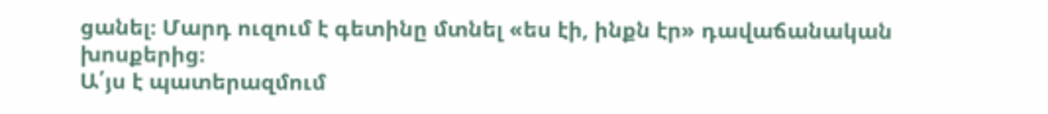ցանել։ Մարդ ուզում է գետինը մտնել «ես էի, ինքն էր» դավաճանական խոսքերից։
Ա՛յս է պատերազմում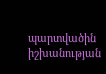պարտվածին իշխանության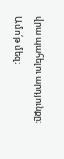վրա պահելու արդյունքը։
Ամո՛թ մեզ։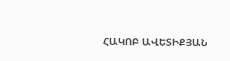ՀԱԿՈԲ ԱՎԵՏԻՔՅԱՆ